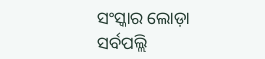ସଂସ୍କାର ଲୋଡ଼ା
ସର୍ବପଲ୍ଲି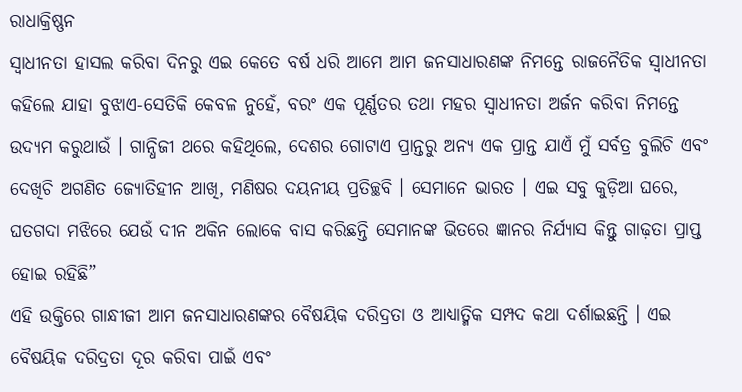ରାଧାକ୍ରିଷ୍ଣନ
ସ୍ବାଧୀନତା ହାସଲ କରିବା ଦିନରୁ ଏଇ କେତେ ବର୍ଷ ଧରି ଆମେ ଆମ ଜନସାଧାରଣଙ୍କ ନିମନ୍ତେ ରାଜନୈତିକ ସ୍ବାଧୀନତା କହିଲେ ଯାହା ବୁଝାଏ-ସେତିକି କେବଳ ନୁହେଁ, ବରଂ ଏକ ପୂର୍ଣ୍ଣତର ତଥା ମହର ସ୍ବାଧୀନତା ଅର୍ଜନ କରିବା ନିମନ୍ତେ ଉଦ୍ୟମ କରୁଥାଉଁ । ଗାନ୍ଧିଜୀ ଥରେ କହିଥିଲେ, ଦେଶର ଗୋଟାଏ ପ୍ରାନ୍ତରୁ ଅନ୍ୟ ଏକ ପ୍ରାନ୍ତ ଯାଏଁ ମୁଁ ସର୍ବତ୍ର ବୁଲିଚି ଏବଂ ଦେଖିଚି ଅଗଣିତ ଜ୍ୟୋତିହୀନ ଆଖି, ମଣିଷର ଦୟନୀୟ ପ୍ରତିଚ୍ଛବି । ସେମାନେ ଭାରତ । ଏଇ ସବୁ କୁଡ଼ିଆ ଘରେ, ଘତଗଦା ମଝିରେ ଯେଉଁ ଦୀନ ଅକିନ ଲୋକେ ବାସ କରିଛନ୍ତି ସେମାନଙ୍କ ଭିତରେ ଜ୍ଞାନର ନିର୍ଯ୍ୟାସ କିନ୍ତୁ ଗାଢ଼ତା ପ୍ରାପ୍ତ ହୋଇ ରହିଛି”
ଏହି ଉକ୍ତିରେ ଗାନ୍ଧୀଜୀ ଆମ ଜନସାଧାରଣଙ୍କର ବୈଷୟିକ ଦରିଦ୍ରତା ଓ ଆଧ୍ୟାତ୍ମିକ ସମ୍ପଦ କଥା ଦର୍ଶାଇଛନ୍ତି । ଏଇ ବୈଷୟିକ ଦରିଦ୍ରତା ଦୂର କରିବା ପାଇଁ ଏବଂ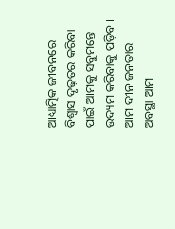ଆଧ୍ୟାତ୍ମିକ ଜୀବନରେ ବିଶ୍ୱାସ ଦୃଢ଼ତର କରିବା ପାଇଁ ଆମକୁ ସବୁମନ୍ତେ ଉଦ୍ୟମ କରିବାକୁ ପଡ଼ିବ ।
ଆମ ଦୀନ ଜନତାର ଅବସ୍ଥା ଆମ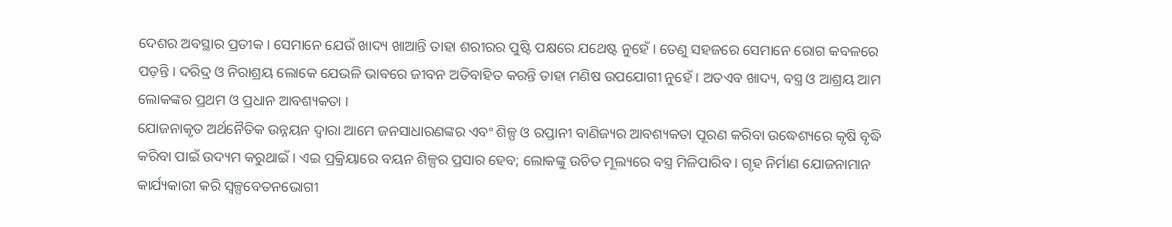ଦେଶର ଅବସ୍ଥାର ପ୍ରତୀକ । ସେମାନେ ଯେଉଁ ଖାଦ୍ୟ ଖାଆନ୍ତି ତାହା ଶରୀରର ପୁଷ୍ଟି ପକ୍ଷରେ ଯଥେଷ୍ଟ ନୁହେଁ । ତେଣୁ ସହଜରେ ସେମାନେ ରୋଗ କବଳରେ ପଡ଼ନ୍ତି । ଦରିଦ୍ର ଓ ନିରାଶ୍ରୟ ଲୋକେ ଯେଭଳି ଭାବରେ ଜୀବନ ଅତିବାହିତ କରନ୍ତି ତାହା ମଣିଷ ଉପଯୋଗୀ ନୁହେଁ । ଅତଏବ ଖାଦ୍ୟ, ବସ୍ତ୍ର ଓ ଆଶ୍ରୟ ଆମ ଲୋକଙ୍କର ପ୍ରଥମ ଓ ପ୍ରଧାନ ଆବଶ୍ୟକତା ।
ଯୋଜନାକୃତ ଅର୍ଥନୈତିକ ଉନ୍ନୟନ ଦ୍ୱାରା ଆମେ ଜନସାଧାରଣଙ୍କର ଏବଂ ଶିଳ୍ପ ଓ ରପ୍ତାନୀ ବାଣିଜ୍ୟର ଆବଶ୍ୟକତା ପୂରଣ କରିବା ଉଦ୍ଧେଶ୍ୟରେ କୃଷି ବୃଦ୍ଧି କରିବା ପାଇଁ ଉଦ୍ୟମ କରୁଥାଇଁ । ଏଇ ପ୍ରକ୍ରିୟାରେ ବୟନ ଶିଳ୍ପର ପ୍ରସାର ହେବ; ଲୋକଙ୍କୁ ଉଚିତ ମୂଲ୍ୟରେ ବସ୍ତ୍ର ମିଳିପାରିବ । ଗୃହ ନିର୍ମାଣ ଯୋଜନାମାନ କାର୍ଯ୍ୟକାରୀ କରି ସ୍ବଳ୍ପବେତନଭୋଗୀ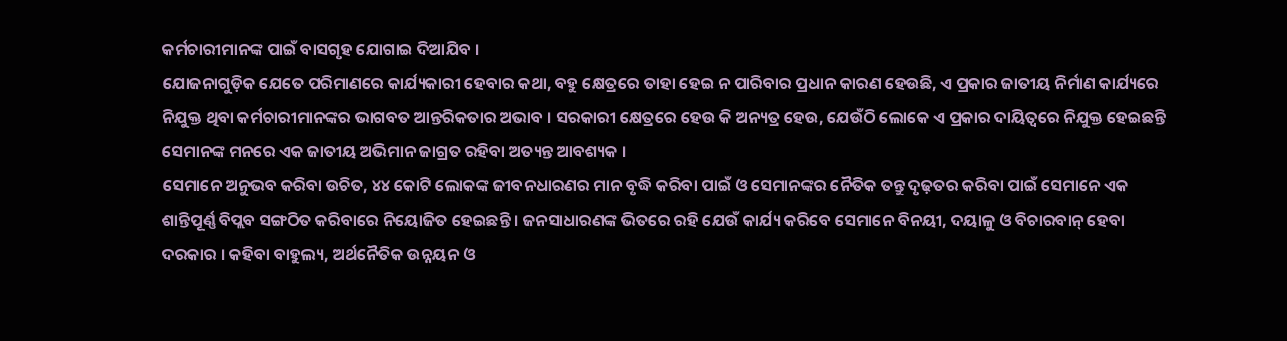କର୍ମଚାରୀମାନଙ୍କ ପାଇଁ ବାସଗୃହ ଯୋଗାଇ ଦିଆଯିବ ।
ଯୋଜନାଗୁଡ଼ିକ ଯେତେ ପରିମାଣରେ କାର୍ଯ୍ୟକାରୀ ହେବାର କଥା, ବହୁ କ୍ଷେତ୍ରରେ ତାହା ହେଇ ନ ପାରିବାର ପ୍ରଧାନ କାରଣ ହେଉଛି, ଏ ପ୍ରକାର ଜାତୀୟ ନିର୍ମାଣ କାର୍ଯ୍ୟରେ ନିଯୁକ୍ତ ଥିବା କର୍ମଚାରୀମାନଙ୍କର ଭାଗବତ ଆନ୍ତରିକତାର ଅଭାବ । ସରକାରୀ କ୍ଷେତ୍ରରେ ହେଉ କି ଅନ୍ୟତ୍ର ହେଉ, ଯେଉଁଠି ଲୋକେ ଏ ପ୍ରକାର ଦାୟିତ୍ୱରେ ନିଯୁକ୍ତ ହେଇଛନ୍ତି ସେମାନଙ୍କ ମନରେ ଏକ ଜାତୀୟ ଅଭିମାନ ଜାଗ୍ରତ ରହିବା ଅତ୍ୟନ୍ତ ଆବଶ୍ୟକ ।
ସେମାନେ ଅନୁଭବ କରିବା ଉଚିତ, ୪୪ କୋଟି ଲୋକଙ୍କ ଜୀବନଧାରଣର ମାନ ବୃଦ୍ଧି କରିବା ପାଇଁ ଓ ସେମାନଙ୍କର ନୈତିକ ତନ୍ତୁ ଦୃଢ଼ତର କରିବା ପାଇଁ ସେମାନେ ଏକ ଶାନ୍ତିପୂର୍ଣ୍ଣ ବିପ୍ଲବ ସଙ୍ଗଠିତ କରିବାରେ ନିୟୋଜିତ ହେଇଛନ୍ତି । ଜନସାଧାରଣଙ୍କ ଭିତରେ ରହି ଯେଉଁ କାର୍ଯ୍ୟ କରିବେ ସେମାନେ ବିନୟୀ, ଦୟାଳୁ ଓ ବିଚାରବାନ୍ ହେବା ଦରକାର । କହିବା ବାହୁଲ୍ୟ, ଅର୍ଥନୈତିକ ଉନ୍ନୟନ ଓ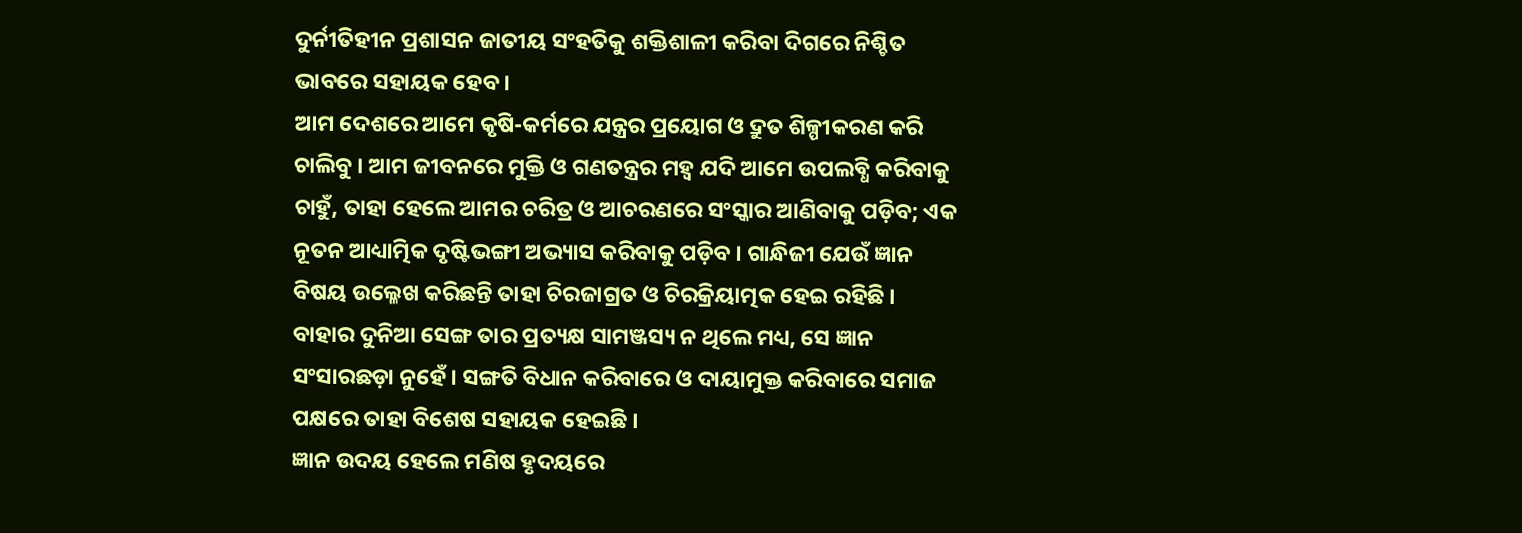ଦୁର୍ନୀତିହୀନ ପ୍ରଶାସନ ଜାତୀୟ ସଂହତିକୁ ଶକ୍ତିଶାଳୀ କରିବା ଦିଗରେ ନିଶ୍ଚିତ ଭାବରେ ସହାୟକ ହେବ ।
ଆମ ଦେଶରେ ଆମେ କୃଷି-କର୍ମରେ ଯନ୍ତ୍ରର ପ୍ରୟୋଗ ଓ ଦ୍ରୁତ ଶିଳ୍ପୀକରଣ କରି ଚାଲିବୁ । ଆମ ଜୀବନରେ ମୁକ୍ତି ଓ ଗଣତନ୍ତ୍ରର ମହ୍ୱ ଯଦି ଆମେ ଉପଲବ୍ଧି କରିବାକୁ ଚାହୁଁ, ତାହା ହେଲେ ଆମର ଚରିତ୍ର ଓ ଆଚରଣରେ ସଂସ୍କାର ଆଣିବାକୁ ପଡ଼ିବ; ଏକ ନୂତନ ଆଧ୍ୟାତ୍ମିକ ଦୃଷ୍ଟିଭଙ୍ଗୀ ଅଭ୍ୟାସ କରିବାକୁ ପଡ଼ିବ । ଗାନ୍ଧିଜୀ ଯେଉଁ ଜ୍ଞାନ ବିଷୟ ଉଲ୍ଳେଖ କରିଛନ୍ତି ତାହା ଚିରଜାଗ୍ରତ ଓ ଚିରକ୍ରିୟାତ୍ମକ ହେଇ ରହିଛି । ବାହାର ଦୁନିଆ ସେଙ୍ଗ ତାର ପ୍ରତ୍ୟକ୍ଷ ସାମଞ୍ଜସ୍ୟ ନ ଥିଲେ ମଧ୍ୟ, ସେ ଜ୍ଞାନ ସଂସାରଛଡ଼ା ନୁହେଁ । ସଙ୍ଗତି ବିଧାନ କରିବାରେ ଓ ଦାୟାମୁକ୍ତ କରିବାରେ ସମାଜ ପକ୍ଷରେ ତାହା ବିଶେଷ ସହାୟକ ହେଇଛି ।
ଜ୍ଞାନ ଉଦୟ ହେଲେ ମଣିଷ ହୃଦୟରେ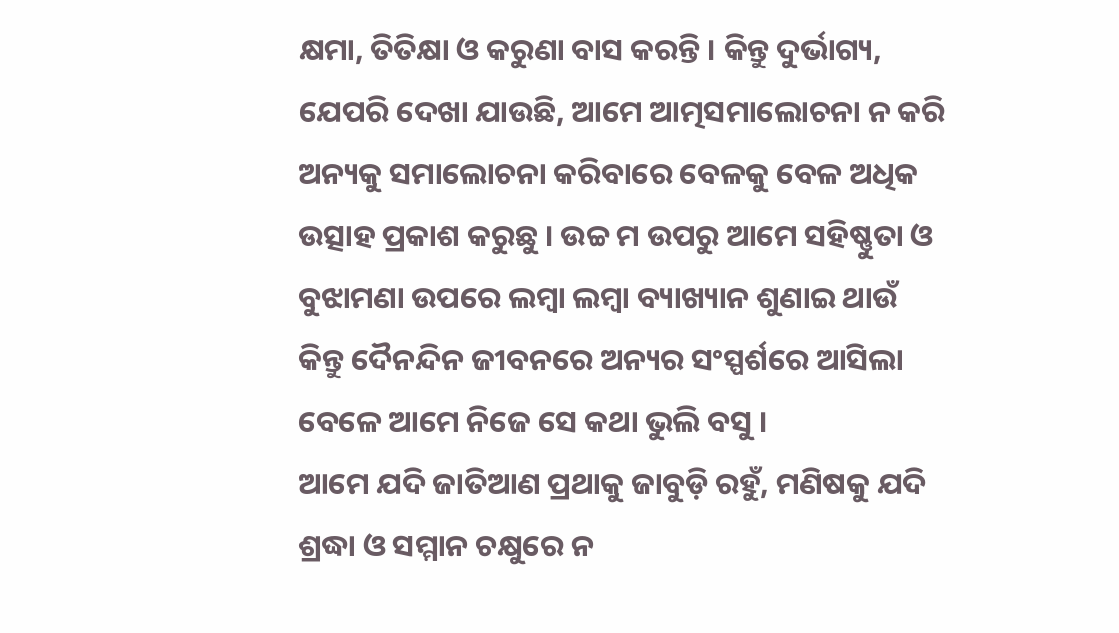କ୍ଷମା, ତିତିକ୍ଷା ଓ କରୁଣା ବାସ କରନ୍ତି । କିନ୍ତୁ ଦୁର୍ଭାଗ୍ୟ, ଯେପରି ଦେଖା ଯାଉଛି, ଆମେ ଆତ୍ମସମାଲୋଚନା ନ କରି ଅନ୍ୟକୁ ସମାଲୋଚନା କରିବାରେ ବେଳକୁ ବେଳ ଅଧିକ ଉତ୍ସାହ ପ୍ରକାଶ କରୁଛୁ । ଉଚ୍ଚ ମ ଉପରୁ ଆମେ ସହିଷ୍ଣୁତା ଓ ବୁଝାମଣା ଉପରେ ଲମ୍ବା ଲମ୍ବା ବ୍ୟାଖ୍ୟାନ ଶୁଣାଇ ଥାଉଁ କିନ୍ତୁ ଦୈନନ୍ଦିନ ଜୀବନରେ ଅନ୍ୟର ସଂସ୍ପର୍ଶରେ ଆସିଲା ବେଳେ ଆମେ ନିଜେ ସେ କଥା ଭୁଲି ବସୁ ।
ଆମେ ଯଦି ଜାତିଆଣ ପ୍ରଥାକୁ ଜାବୁଡ଼ି ରହୁଁ, ମଣିଷକୁ ଯଦି ଶ୍ରଦ୍ଧା ଓ ସମ୍ମାନ ଚକ୍ଷୁରେ ନ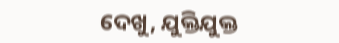ଦେଖୁ, ଯୁକ୍ତିଯୁକ୍ତ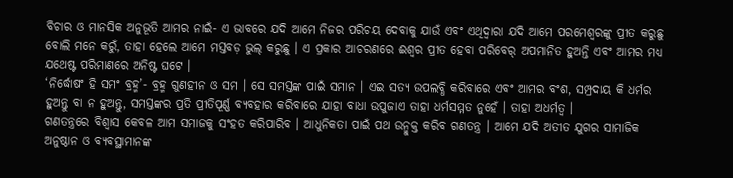ବିଚାର ଓ ମାନସିକ ଅନୁଭୂତି ଆମର ନାଇଁ- ଏ ଭାବରେ ଯଦି ଆମେ ନିଜର ପରିଚୟ ଦେବାକୁ ଯାଉଁ ଏବଂ ଏଥିଦ୍ୱାରା ଯଦି ଆମେ ପରମେଶ୍ୱରଙ୍କୁ ପ୍ରୀତ କରୁଛୁ ବୋଲି ମନେ କରୁଁ, ତାହା ହେଲେ ଆମେ ମସ୍ତବଡ଼ ଭୁଲ୍ କରୁଛୁ । ଏ ପ୍ରକାର ଆଚରଣରେ ଈଶ୍ୱର ପ୍ରୀତ ହେବା ପରିବେର୍ ଅପମାନିତ ହୁଅନ୍ତି ଏବଂ ଆମର ମଧ୍ୟ ଯଥେଷ୍ଟ ପରିମାଣରେ ଅନିଷ୍ଟ ଘଟେ ।
‘ନିର୍ଦ୍ଧୋଷଂ ହି ସମଂ ବ୍ରହ୍ମ’- ବ୍ରହ୍ମ ଗୁଣହୀନ ଓ ସମ । ସେ ସମସ୍ତଙ୍କ ପାଇଁ ସମାନ । ଏଇ ସତ୍ୟ ଉପଲବ୍ଧି କରିବାରେ ଏବଂ ଆମର ବଂଶ, ସମ୍ପ୍ରଦାୟ କି ଧର୍ମର ହୁଅନ୍ତୁ ବା ନ ହୁଅନ୍ତୁ, ସମସ୍ତଙ୍କର ପ୍ରତି ପ୍ରୀତିପୂର୍ଣ୍ଣ ବ୍ୟବହାର କରିବାରେ ଯାହା ବାଧା ଉପୁଜାଏ ତାହା ଧର୍ମସମ୍ମତ ନୁହେଁ । ତାହା ଅଧର୍ମତ୍ୱ ।
ଗଣତନ୍ତ୍ରରେ ବିଶ୍ୱାସ କେବଳ ଆମ ସମାଜକୁ ସଂହତ କରିପାରିବ । ଆଧୁନିକତା ପାଇଁ ପଥ ଉନ୍ମୁକ୍ତ କରିବ ଗଣତନ୍ତ୍ର । ଆମେ ଯଦି ଅତୀତ ଯୁଗର ସାମାଜିକ ଅନୁଷ୍ଠାନ ଓ ବ୍ୟବସ୍ଥାମାନଙ୍କ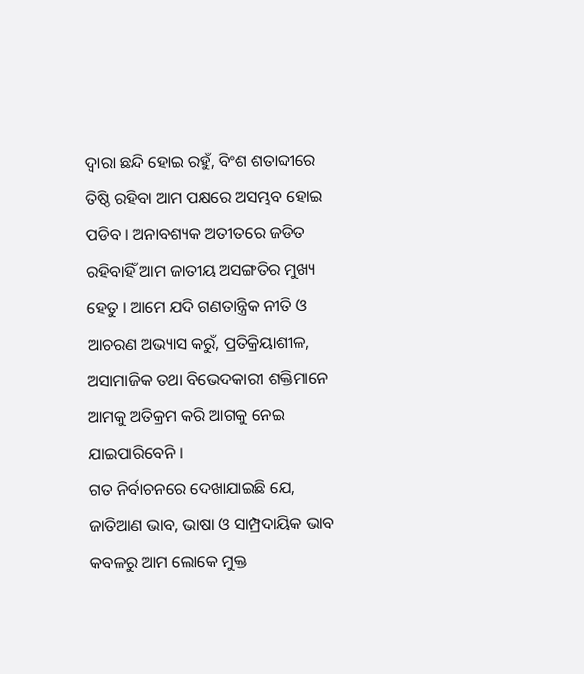ଦ୍ୱାରା ଛନ୍ଦି ହୋଇ ରହୁଁ, ବିଂଶ ଶତାବ୍ଦୀରେ ତିଷ୍ଠି ରହିବା ଆମ ପକ୍ଷରେ ଅସମ୍ଭବ ହୋଇ ପଡିବ । ଅନାବଶ୍ୟକ ଅତୀତରେ ଜଡିତ ରହିବାହିଁ ଆମ ଜାତୀୟ ଅସଙ୍ଗତିର ମୁଖ୍ୟ ହେତୁ । ଆମେ ଯଦି ଗଣତାନ୍ତ୍ରିକ ନୀତି ଓ ଆଚରଣ ଅଭ୍ୟାସ କରୁଁ, ପ୍ରତିକ୍ରିୟାଶୀଳ, ଅସାମାଜିକ ତଥା ବିଭେଦକାରୀ ଶକ୍ତିମାନେ ଆମକୁ ଅତିକ୍ରମ କରି ଆଗକୁ ନେଇ ଯାଇପାରିବେନି ।
ଗତ ନିର୍ବାଚନରେ ଦେଖାଯାଇଛି ଯେ, ଜାତିଆଣ ଭାବ, ଭାଷା ଓ ସାମ୍ପ୍ରଦାୟିକ ଭାବ କବଳରୁ ଆମ ଲୋକେ ମୁକ୍ତ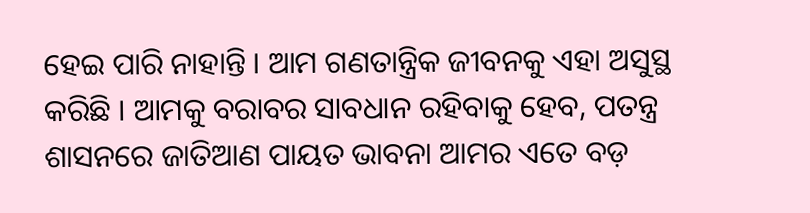ହେଇ ପାରି ନାହାନ୍ତି । ଆମ ଗଣତାନ୍ତ୍ରିକ ଜୀବନକୁ ଏହା ଅସୁସ୍ଥ କରିଛି । ଆମକୁ ବରାବର ସାବଧାନ ରହିବାକୁ ହେବ, ପତନ୍ତ୍ର ଶାସନରେ ଜାତିଆଣ ପାୟତ ଭାବନା ଆମର ଏତେ ବଡ଼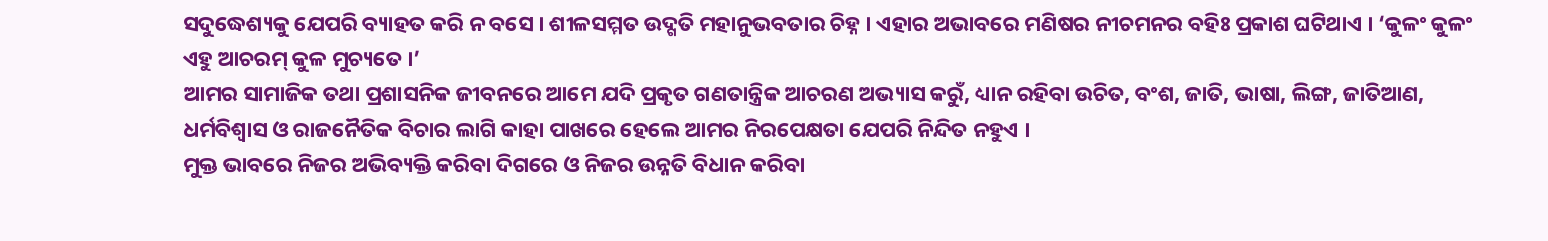ସଦୁଦ୍ଧେଶ୍ୟକୁ ଯେପରି ବ୍ୟାହତ କରି ନ ବସେ । ଶୀଳସମ୍ମତ ଉଦ୍ଗତି ମହାନୁଭବତାର ଚିହ୍ନ । ଏହାର ଅଭାବରେ ମଣିଷର ନୀଚମନର ବହିଃ ପ୍ରକାଶ ଘଟିଥାଏ । ‘କୁଳଂ କୁଳଂ ଏହୁ ଆଚରମ୍ କୁଳ ମୁଚ୍ୟତେ ।’
ଆମର ସାମାଜିକ ତଥା ପ୍ରଶାସନିକ ଜୀବନରେ ଆମେ ଯଦି ପ୍ରକୃତ ଗଣତାନ୍ତ୍ରିକ ଆଚରଣ ଅଭ୍ୟାସ କରୁଁ, ଧ୍ୟାନ ରହିବା ଉଚିତ, ବଂଶ, ଜାତି, ଭାଷା, ଲିଙ୍ଗ, ଜାତିଆଣ, ଧର୍ମବିଶ୍ୱାସ ଓ ରାଜନୈତିକ ବିଚାର ଲାଗି କାହା ପାଖରେ ହେଲେ ଆମର ନିରପେକ୍ଷତା ଯେପରି ନିନ୍ଦିତ ନହୁଏ ।
ମୁକ୍ତ ଭାବରେ ନିଜର ଅଭିବ୍ୟକ୍ତି କରିବା ଦିଗରେ ଓ ନିଜର ଉନ୍ନତି ବିଧାନ କରିବା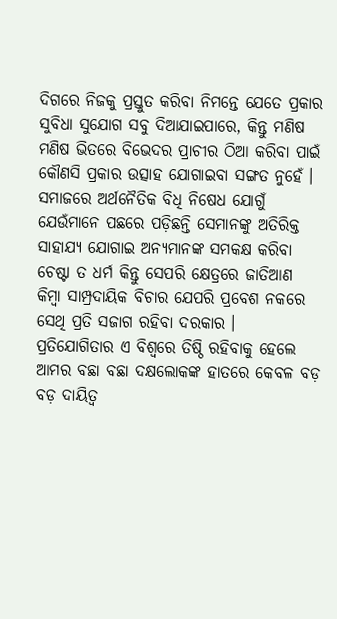ଦିଗରେ ନିଜକୁ ପ୍ରସ୍ତୁତ କରିବା ନିମନ୍ତେ ଯେତେ ପ୍ରକାର ସୁବିଧା ସୁଯୋଗ ସବୁ ଦିଆଯାଇପାରେ, କିନ୍ତୁ ମଣିଷ ମଣିଷ ଭିତରେ ବିଭେଦର ପ୍ରାଚୀର ଠିଆ କରିବା ପାଇଁ କୌଣସି ପ୍ରକାର ଉତ୍ସାହ ଯୋଗାଇବା ସଙ୍ଗତ ନୁହେଁ ।
ସମାଜରେ ଅର୍ଥନୈତିକ ବିଧି ନିଷେଧ ଯୋଗୁଁ ଯେଉଁମାନେ ପଛରେ ପଡ଼ିଛନ୍ତି ସେମାନଙ୍କୁ ଅତିରିକ୍ତ ସାହାଯ୍ୟ ଯୋଗାଇ ଅନ୍ୟମାନଙ୍କ ସମକକ୍ଷ କରିବା ଚେଷ୍ଟା ତ ଧର୍ମ କିନ୍ତୁ ସେପରି କ୍ଷେତ୍ରରେ ଜାତିଆଣ କିମ୍ବା ସାମ୍ପ୍ରଦାୟିକ ବିଚାର ଯେପରି ପ୍ରବେଶ ନକରେ ସେଥି ପ୍ରତି ସଜାଗ ରହିବା ଦରକାର ।
ପ୍ରତିଯୋଗିତାର ଏ ବିଶ୍ୱରେ ତିଷ୍ଠି ରହିବାକୁ ହେଲେ ଆମର ବଛା ବଛା ଦକ୍ଷଲୋକଙ୍କ ହାତରେ କେବଳ ବଡ଼ ବଡ଼ ଦାୟିତ୍ୱ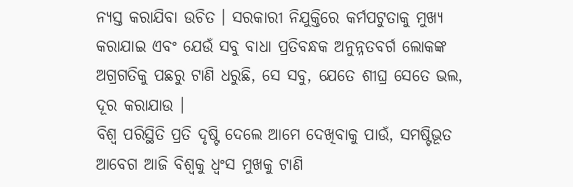ନ୍ୟସ୍ତ କରାଯିବା ଉଚିତ । ସରକାରୀ ନିଯୁକ୍ତିରେ କର୍ମପଟୁତାକୁ ମୁଖ୍ୟ କରାଯାଇ ଏବଂ ଯେଉଁ ସବୁ ବାଧା ପ୍ରତିବନ୍ଧକ ଅନୁନ୍ନତବର୍ଗ ଲୋକଙ୍କ ଅଗ୍ରଗତିକୁ ପଛରୁ ଟାଣି ଧରୁଛି, ସେ ସବୁ, ଯେତେ ଶୀଘ୍ର ସେତେ ଭଲ, ଦୂର କରାଯାଉ ।
ବିଶ୍ୱ ପରିସ୍ଥିତି ପ୍ରତି ଦୃଷ୍ଟି ଦେଲେ ଆମେ ଦେଖିବାକୁ ପାଉଁ, ସମଷ୍ଟିଭୂତ ଆବେଗ ଆଜି ବିଶ୍ୱକୁ ଧ୍ୱଂସ ମୁଖକୁ ଟାଣି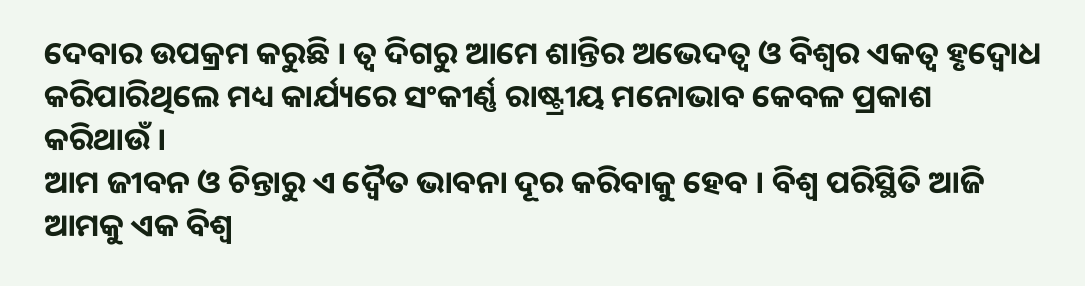ଦେବାର ଉପକ୍ରମ କରୁଛି । ତ୍ୱ ଦିଗରୁ ଆମେ ଶାନ୍ତିର ଅଭେଦତ୍ୱ ଓ ବିଶ୍ୱର ଏକତ୍ୱ ହୃଦ୍ବୋଧ କରିପାରିଥିଲେ ମଧ୍ୟ କାର୍ଯ୍ୟରେ ସଂକୀର୍ଣ୍ଣ ରାଷ୍ଟ୍ରୀୟ ମନୋଭାବ କେବଳ ପ୍ରକାଶ କରିଥାଉଁ ।
ଆମ ଜୀବନ ଓ ଚିନ୍ତାରୁ ଏ ଦ୍ୱୈତ ଭାବନା ଦୂର କରିବାକୁ ହେବ । ବିଶ୍ୱ ପରିସ୍ଥିତି ଆଜି ଆମକୁ ଏକ ବିଶ୍ୱ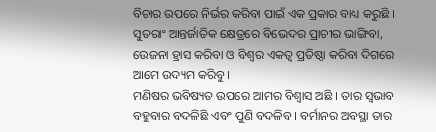ବିଚାର ଉପରେ ନିର୍ଭର କରିବା ପାଇଁ ଏକ ପ୍ରକାର ବାଧ୍ୟ କରୁଛି । ସୁତରାଂ ଆନ୍ତର୍ଜାତିକ କ୍ଷେତ୍ରରେ ବିଭେଦର ପ୍ରାଚୀର ଭାଙ୍ଗିବା, ଉେଜନା ହ୍ରାସ କରିବା ଓ ବିଶ୍ୱର ଏକତ୍ୱ ପ୍ରତିଷ୍ଠା କରିବା ଦିଗରେ ଆମେ ଉଦ୍ୟମ କରିବୁ ।
ମଣିଷର ଭବିଷ୍ୟତ ଉପରେ ଆମର ବିଶ୍ୱାସ ଅଛି । ତାର ସ୍ବଭାବ ବହୁବାର ବଦଳିଛି ଏବଂ ପୁଣି ବଦଳିବ । ବର୍ମାନର ଅବସ୍ଥା ତାର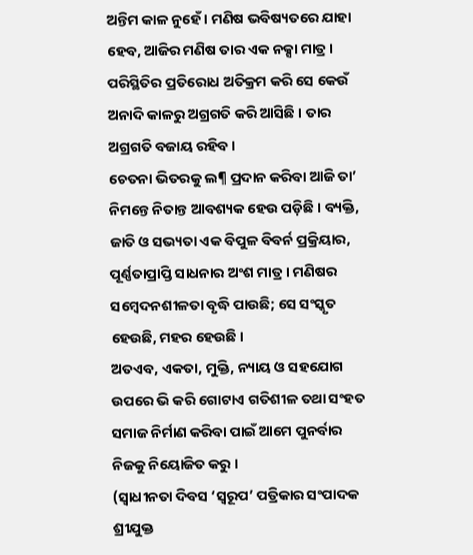ଅନ୍ତିମ କାଳ ନୁହେଁ । ମଣିଷ ଭବିଷ୍ୟତରେ ଯାହା ହେବ, ଆଜିର ମଣିଷ ତାର ଏକ ନକ୍ସା ମାତ୍ର । ପରିସ୍ଥିତିର ପ୍ରତିରୋଧ ଅତିକ୍ରମ କରି ସେ କେଉଁ ଅନାଦି କାଳରୁ ଅଗ୍ରଗତି କରି ଆସିଛି । ତାର ଅଗ୍ରଗତି ବଜାୟ ରହିବ ।
ଚେତନା ଭିତରକୁ ଲ¶ ପ୍ରଦାନ କରିବା ଆଜି ତା’ ନିମନ୍ତେ ନିତାନ୍ତ ଆବଶ୍ୟକ ହେଉ ପଡ଼ିଛି । ବ୍ୟକ୍ତି, ଜାତି ଓ ସଭ୍ୟତା ଏକ ବିପୁଳ ବିବର୍ନ ପ୍ରକ୍ରିୟାର, ପୂର୍ଣ୍ଣତାପ୍ରାପ୍ତି ସାଧନାର ଅଂଶ ମାତ୍ର । ମଣିଷର ସମ୍ବେଦନଶୀଳତା ବୃଦ୍ଧି ପାଉଛି; ସେ ସଂସ୍କୃତ ହେଉଛି, ମହର ହେଉଛି ।
ଅତଏବ, ଏକତା, ମୁକ୍ତି, ନ୍ୟାୟ ଓ ସହଯୋଗ ଉପରେ ଭି କରି ଗୋଟାଏ ଗତିଶୀଳ ତଥା ସଂହତ ସମାଜ ନିର୍ମାଣ କରିବା ପାଇଁ ଆମେ ପୁନର୍ବାର ନିଜକୁ ନିୟୋଜିତ କରୁ ।
(ସ୍ବାଧୀନତା ଦିବସ ‘ସ୍ବରୂପ’ ପତ୍ରିକାର ସଂପାଦକ ଶ୍ରୀଯୁକ୍ତ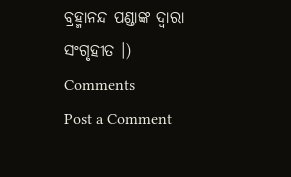ବ୍ରହ୍ମାନନ୍ଦ ପଣ୍ଡାଙ୍କ ଦ୍ୱାରା ସଂଗୃହୀତ ।)
Comments
Post a Comment